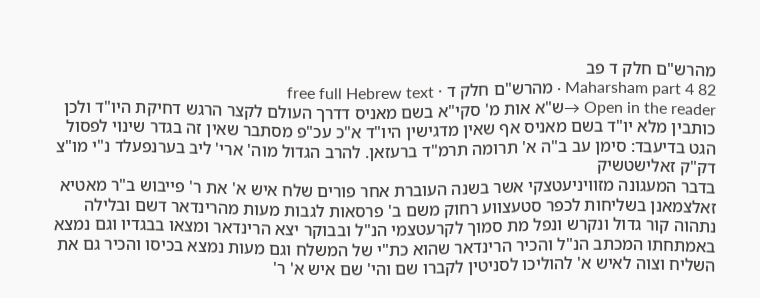מהרש"ם חלק ד פב
Maharsham part 4 82 · מהרש"ם חלק ד · free full Hebrew text
Open in the reader →ש"א אות מ' סקי"א בשם מאניס דדרך העולם לקצר הרגש דחיקת היו"ד ולכן כותבין מלא יו"ד בשם מאניס אף שאין מדגישין היו"ד א"כ עכ"פ מסתבר שאין זה בגדר שינוי לפסול הגט בדיעבד: סימן עב ב"ה א' תרומה תרמ"ד ברעזאן. להרב הגדול מוה' ארי' ליב בערנפעלד נ"י מו"צ דק"ק זאלישטשיק
בדבר המעגונה מזוויניעטצקי אשר בשנה העוברת אחר פורים שלח איש א' את ר' פייבוש ב"ר מאטיא זאלצמאנן בשליחות לכפר סטעצווע רחוק משם ב' פרסאות לגבות מעות מהרינדאר דשם ובלילה נתהוה קור גדול ונקרש ונפל מת סמוך לקרעטצמי הנ"ל ובבוקר יצא הרינדאר ומצאו בבגדיו וגם נמצא באמתחתו המכתב הנ"ל והכיר הרינדאר שהוא כת"י של המשלח וגם מעות נמצא בכיסו והכיר גם את השליח וצוה לאיש א' להוליכו לסניטין לקברו שם והי' שם איש א' ר'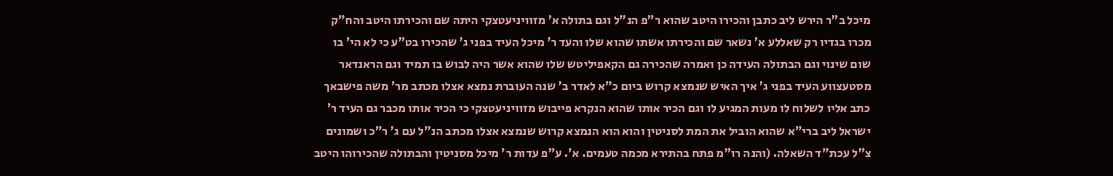מיכל ב"ר הירש ליב כתבן והכירו היטב שהוא ר"פ הנ"ל וגם בתולה א' מזוויניעטצקי היתה שם והכירתו היטב והח"ק מכרו בגדיו רק שאללע א' נשאר שם והכירתו אשתו שהוא שלו והעד ר' מיכל העיד בפני ג' שהכירו בט"ע כי לא הי' בו שום שינוי וגם הבתולה העידה כן ואמרה שהכירה גם הקאפיליטש שלו שהוא אשר היה לבוש בו תמיד וגם הראנדאר מסטעצווע העיד בפני ג' איך האיש שנמצא קרוש ביום כ"א לאדר ב' שנה העוברת נמצא אצלו מכתב מר' משה פישבאך כתב אליו לשלוח לו מעות המגיע לו וגם הכיר אותו שהוא הנקרא פייבוש מזוויניעטצקי כי הכיר אותו מכבר גם העיד ר' ישראל ליב ברי"א שהוא הוביל את המת לסניטין והוא הוא הנמצא קרוש שנמצא אצלו מכתב הנ"ל עם ג' ר"כ ושמונים צ"ל עכת"ד השאלה. (והנה רו"מ פתח בהתירא מכמה טעמים. א'. ע"פ עדות ר' מיכל מסניטין והבתולה שהכירוהו היטב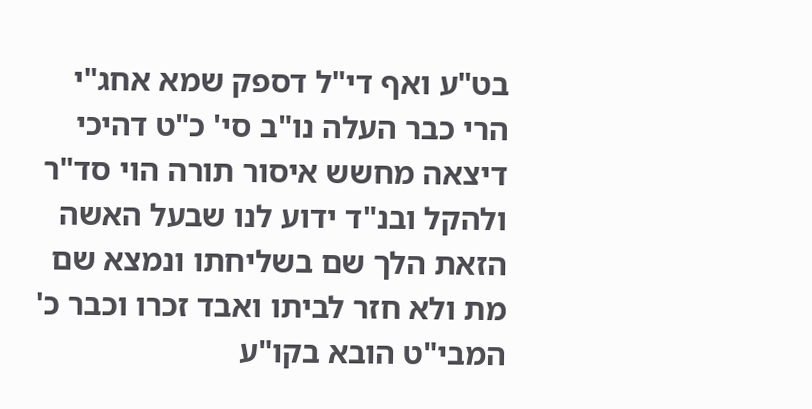בט"ע ואף די"ל דספק שמא אחג"י הרי כבר העלה נו"ב סי' כ"ט דהיכי דיצאה מחשש איסור תורה הוי סד"ר ולהקל ובנ"ד ידוע לנו שבעל האשה הזאת הלך שם בשליחתו ונמצא שם מת ולא חזר לביתו ואבד זכרו וכבר כ' המבי"ט הובא בקו"ע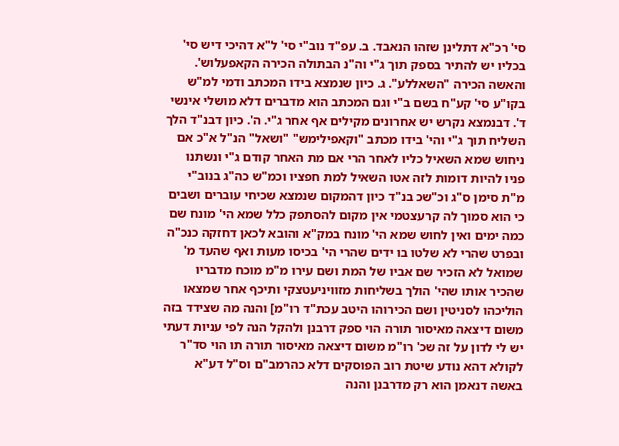סי' רכ"א דתלינן שזהו הנאבד. ב. עפ"ד נוב"י סי' ל"א דהיכי דיש סי' בכליו יש להתיר בספק תוך ג"י וה"נ הבתולה הכירה הקאפעלוש'. והאשה הכירה "השאללע". ג. כיון שנמצא בידו המכתב ודמי למ"ש בקו"ע סי' קע"ח בשם ב"י וגם המכתב הוא מדברים דלא מושלי אינשי ד'. דבנמצא נקרש יש אחרונים מקילים אף אחר ג"י. ה'. כיון דבנ"ד הלך השליח תוך ג"י והי' בידו מכתב "וקאפילימש" "ושאל" הנ"ל א"כ אם ניחוש שמא השאיל כליו לאחר הרי אם מת האחר קודם ג"י ונשתנו פניו להיות דומות לזה אטו השאיל למת חפציו וכמ"ש כה"ג בנוב"י מ"ת סימן ס"ג וכ"שכ בנ"ד כיון דהמקום שנמצא שכיחי עוברים ושבים כי הוא סמוך לה קרעצטמי אין מקום להסתפק כלל שמא הי' מונח שם כמה ימים ואין לחוש שמא הי' מונח במק"א והובא לכאן דחזקה כנכ"ה ובפרט שהרי לא שלטו בו ידים שהרי הי' בכיסו מעות ואף שהעד מ' שמואל לא הזכיר שם אביו של המת ושם עירו מ"מ מוכח מדבריו שהכיר אותו שהי' הולך בשליחות מזוויניעטצקי ותיכף אחר שמצאו הוליכהו לסניטין ושם הכירוהו היטב עכת"ד רו"מ] והנה מה שצידד בזה משום דיצאה מאיסור תורה הוי ספק דרבנן ולהקל הנה לפי עניות דעתי יש לי לדון על זה שכ' רו"מ משום דיצאה מאיסור תורה תו הוי סד"ר לקולא דהא נודע שיטת רוב הפוסקים דלא כהרמב"ם וס"ל דע"א באשה דנאמן הוא רק מדרבנן והנה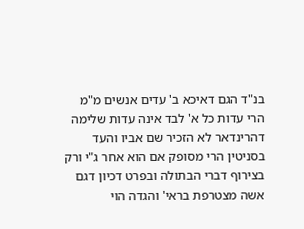בנ"ד הגם דאיכא ב' עדים אנשים מ"מ הרי עדות כל א' לבד אינה עדות שלימה דהרינדאר לא הזכיר שם אביו והעד בסניטין הרי מסופק אם הוא אחר ג"י ורק בצירוף דברי הבתולה ובפרט דכיון דגם אשה מצטרפת בראי' והגדה הוי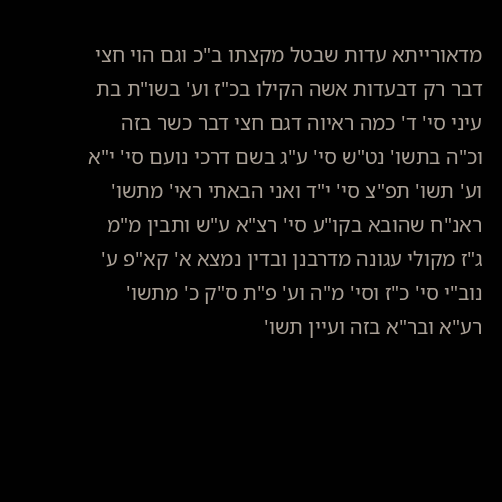מדאורייתא עדות שבטל מקצתו ב"כ וגם הוי חצי דבר רק דבעדות אשה הקילו בכ"ז וע' בשו"ת בת עיני סי' ד' כמה ראיוה דגם חצי דבר כשר בזה וכ"ה בתשו' נט"ש סי' ע"ג בשם דרכי נועם סי' י"א וע' תשו' תפ"צ סי' י"ד ואני הבאתי ראי' מתשו' ראנ"ח שהובא בקו"ע סי' רצ"א ע"ש ותבין מ"מ ג"ז מקולי עגונה מדרבנן ובדין נמצא א' קא"פ ע' נוב"י סי' כ"ז וסי' מ"ה וע' פ"ת ס"ק כ' מתשו' רע"א ובר"א בזה ועיין תשו'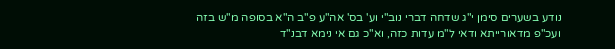נודע בשערים סימן י"ג שדחה דברי נוב"י וע' בס' אה"ע פ"ב ה"א בסופה מ"ש בזה ועכ"פ מדאורייתא ודאי ל"מ עדות כזה, וא"כ גם אי נימא דבנ"ד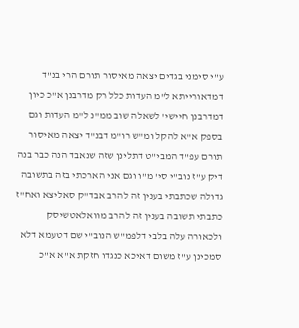ע"י סימני בגדים יצאה מאיסור תורם הרי בנ"ד דמדאורייתא ל"מ העדות כלל רק מדרבנן א"כ כיון דמדרבנן חיישי' לשאלה שוב ממ"נ ל"מ העדות וגם בספק א"א להקל ומ"ש רו"מ דבנ"ד יצאה מאיסור תורם עפ"ד המבי"ט דתלינן שזה שנאבד הנה כבר בנה דיק ע"ז נוב"י סי' מ"ו וגם אני הארכתי בזה בתשובה גדולה שכתבתי בענין זה להרב אבד"ק סאליצא ואח"ז כתבתי תשובה בענין זה להרב מוואלאטשיסק ולכאורה עלה בלבי דלפמ"ש הנוב"י שם דטעמא דלא סמכינן ע"ז משום דאיכא כנגדו חזקת א"א א"כ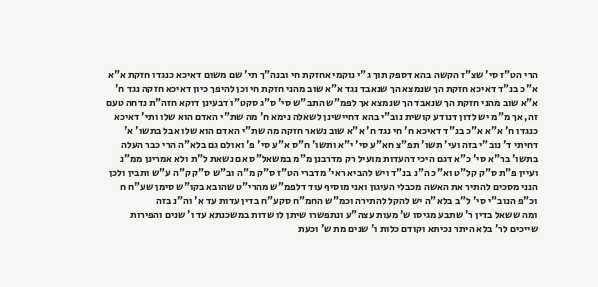הרי הט"ז סי' שצ"ז הקשה בהא דספק תוך ג"י נוקמי אחזקת חי ובנה"ך תי' שם משום דאיכא כנגדו חזקת א"א א"כ בנ"ד דאיכא חזקת הך שנמצא הך שנאבד נגד א"א שוב מהני חזקת חי וכן להיפך כיון דאיכא חזקה נגד ח' א"א שוב מהני חזקת הך שנאבד הך שנמצא אך לפמ"ש התב"ש סי' ס"ג סקט"ו דבעינן דוקא חזה"ת נדחה טעם זה, אך מ"מ יש לדון דנודע קושית נוב"י בהא דחיישינן לשאלה נימא ח' מה שת"י האדם הוא שלו ותי' דאיכא כנגדו ח' א"א א"כ בנ"ד דאיכא ח' חי נגד ח' א"א שוב נשאר חזקה מה שת"י האדם הוא שלו אבל בתשו' א' דחיתי ד' נוב"י בזה ועי' תשו' תפ"צ חא"ע סי' י"א ותשו' ח"ס א"ע סי' פ' ואולם גם בלא"ה הרי כבר העלה בתשו' בר"א סי' כ"א דגם היכי דהעדות מועיל רק מדרבנן מ"מ במשאל"ס אם נשאת ל"ת ולא אמרינן ממ"נ ועיין פ"ת ס"ק קל"ט וא"כ ה"נ בנ"ד ויש להביא ראי' מדברי הט"ז ס"ק מ"ה וב"ש ס"ק ק"ה ע"ש ותבין ולכן הנני מסכים להתיר את האשה מכבלי העיגון ואני מוסיף עוד דלפמ"ש מהרי"ט שהובא בקו"ש סימן שע"ח ח וכ"פ הנוב"י סי' ל"ב בלא"ה יש להקל להתירה וכמ"ש החמ"ח סקע"ח בדין עדות עד א' וה"נ בזה
ומה ששאל בדין ר' שתבע מגיסו ש' מעות עצה"ע ונתפשרו שיתן לו שדות במשכנתא עד ו' שנים והפירות שייכים לר' בלא היתר נכיתא וקודם כלות ו' שנים מת ש' וכעת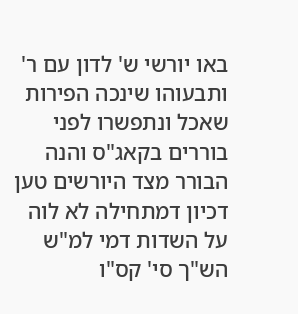באו יורשי ש' לדון עם ר' ותבעוהו שינכה הפירות שאכל ונתפשרו לפני בוררים בקאג"ס והנה הבורר מצד היורשים טען דכיון דמתחילה לא לוה על השדות דמי למ"ש הש"ך סי' קס"ו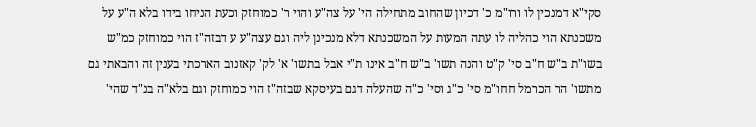סקי"א דמנכין לו ורו"מ כ' דכיון שהחוב מתחילה הי' על צה"ע והוי ר' כמוחזק וכעת הניחו בידו בלא ה"ע על משכנתא הוי כהליה לו עתה המעות על המשכנתא דלא מנכינן ליה וגם עצה"ע ע דבזה"ז הוי כמוחזק כמ"ש בשו"ת ב"ש ח"ב סי' ק"ט והנה תשו' ב"ש ח"ב אינו ת"י אבל בתשו' א' לק' קאזנוב הארכתי בענין זה והבאתי גם מתשו' הר הכרמל חחו"מ סי' כ"ג וסי' כ"ה שהעלה דגם בעיסקא שבזה"ז הוי כמוחזק וגם בלא"ה בנ"ד שהי'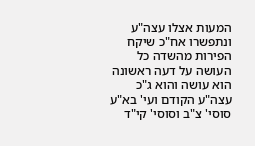המעות אצלו עצה"ע ונתפשרו אח"כ שיקח הפירות מהשדה כל העושה על דעה ראשונה הוא עושה והוא ג"כ עצה"ע הקודם ועי' בא"ע סוסי' צ"ב וסוסי' קי"ד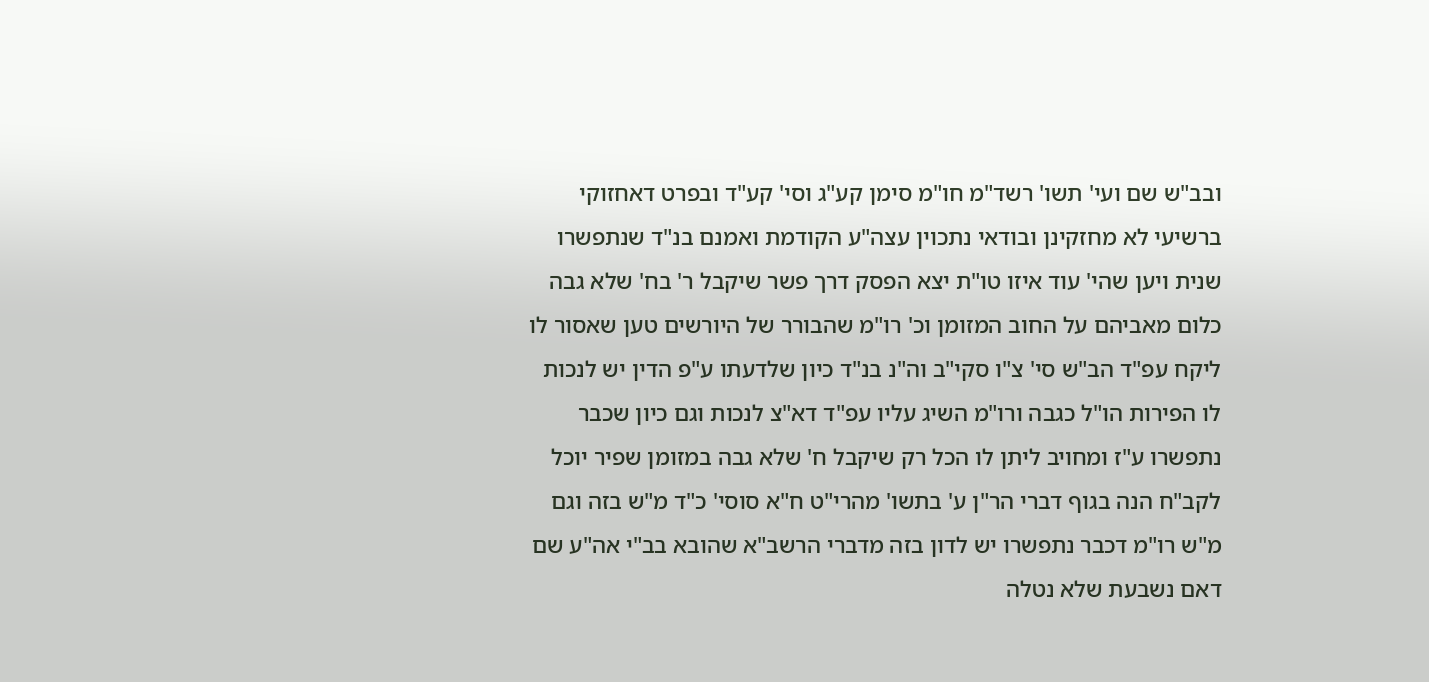ובב"ש שם ועי' תשו' רשד"מ חו"מ סימן קע"ג וסי' קע"ד ובפרט דאחזוקי ברשיעי לא מחזקינן ובודאי נתכוין עצה"ע הקודמת ואמנם בנ"ד שנתפשרו שנית ויען שהי' עוד איזו טו"ת יצא הפסק דרך פשר שיקבל ר' בח' שלא גבה כלום מאביהם על החוב המזומן וכ' רו"מ שהבורר של היורשים טען שאסור לו ליקח עפ"ד הב"ש סי' צ"ו סקי"ב וה"נ בנ"ד כיון שלדעתו ע"פ הדין יש לנכות לו הפירות הו"ל כגבה ורו"מ השיג עליו עפ"ד דא"צ לנכות וגם כיון שכבר נתפשרו ע"ז ומחויב ליתן לו הכל רק שיקבל ח' שלא גבה במזומן שפיר יוכל לקב"ח הנה בגוף דברי הר"ן ע' בתשו' מהרי"ט ח"א סוסי' כ"ד מ"ש בזה וגם מ"ש רו"מ דכבר נתפשרו יש לדון בזה מדברי הרשב"א שהובא בב"י אה"ע שם דאם נשבעת שלא נטלה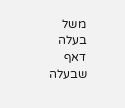משל בעלה דאף שבעלה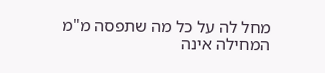מחל לה על כל מה שתפסה מ"מ המחילה אינה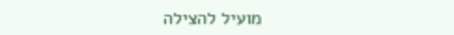מועיל להצילה